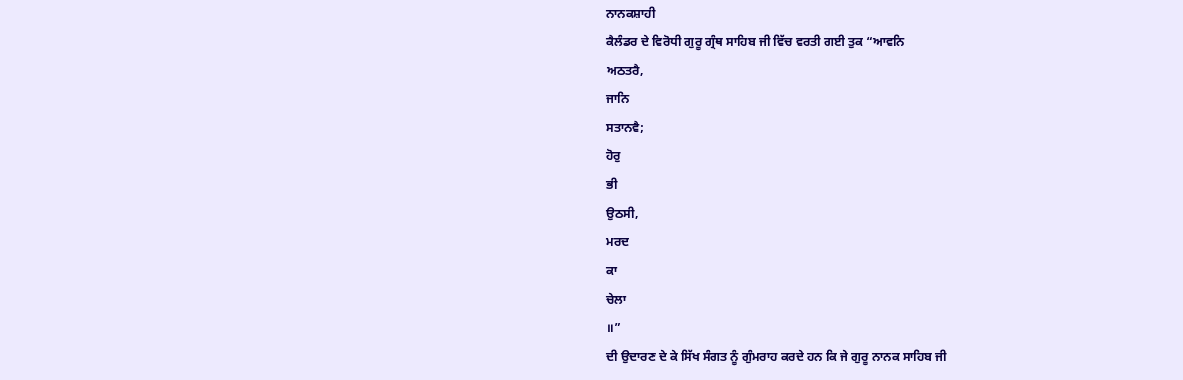ਨਾਨਕਸ਼ਾਹੀ
ਕੈਲੰਡਰ ਦੇ ਵਿਰੋਧੀ ਗੁਰੂ ਗ੍ਰੰਥ ਸਾਹਿਬ ਜੀ ਵਿੱਚ ਵਰਤੀ ਗਈ ਤੁਕ “ਆਵਨਿ
ਅਠਤਰੈ,
ਜਾਨਿ
ਸਤਾਨਵੈ;
ਹੋਰੁ
ਭੀ
ਉਠਸੀ,
ਮਰਦ
ਕਾ
ਚੇਲਾ
॥”
ਦੀ ਉਦਾਰਣ ਦੇ ਕੇ ਸਿੱਖ ਸੰਗਤ ਨੂੰ ਗੁੰਮਰਾਹ ਕਰਦੇ ਹਨ ਕਿ ਜੇ ਗੁਰੂ ਨਾਨਕ ਸਾਹਿਬ ਜੀ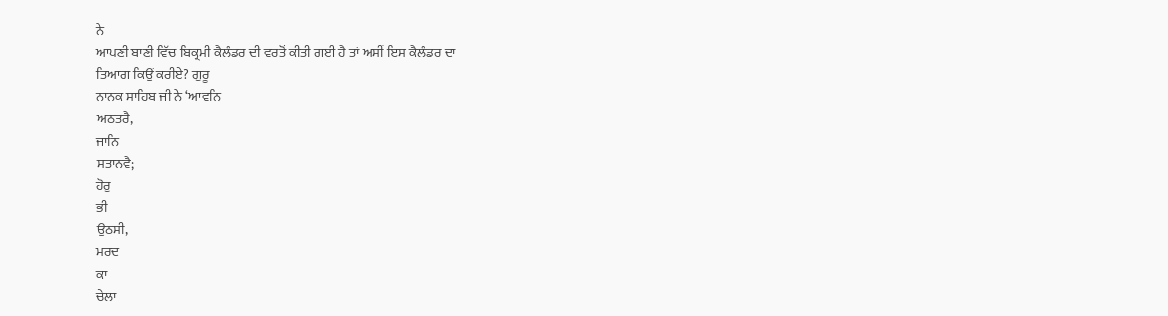ਨੇ
ਆਪਣੀ ਬਾਣੀ ਵਿੱਚ ਬਿਕ੍ਰਮੀ ਕੈਲੰਡਰ ਦੀ ਵਰਤੋਂ ਕੀਤੀ ਗਈ ਹੈ ਤਾਂ ਅਸੀਂ ਇਸ ਕੈਲੰਡਰ ਦਾ
ਤਿਆਗ ਕਿਉਂ ਕਰੀਏ? ਗੁਰੂ
ਨਾਨਕ ਸਾਹਿਬ ਜੀ ਨੇ ‘ਆਵਨਿ
ਅਠਤਰੈ,
ਜਾਨਿ
ਸਤਾਨਵੈ;
ਹੋਰੁ
ਭੀ
ਉਠਸੀ,
ਮਰਦ
ਕਾ
ਚੇਲਾ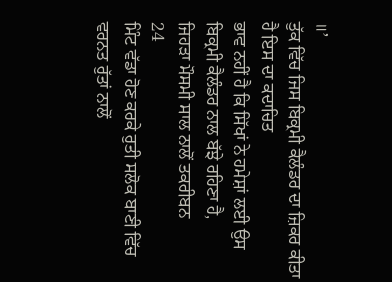॥’
ਤੁੱਕ ਵਿੱਚ ਜਿਸ ਬਿਕ੍ਰਮੀ ਕੈਲੰਡਰ ਦਾ ਜ਼ਿਕਰ ਕੀਤਾ ਹੈ ਇਸ ਦਾ ਕਦਾਚਿਤ
ਭਾਵ ਨਹੀਂ ਹੈ ਕਿ ਸਿੱਖਾਂ ਨੇ ਹਮੇਸ਼ਾਂ ਲਈ ਉਸ ਬਿਕ੍ਰਮੀ ਕੈਲੰਡਰ ਨਾਲ ਬੱਝੇ ਰਹਿਣਾ ਹੈ,
ਜਿਹੜਾ ਮੌਸਮੀ ਸਾਲ ਨਾਲੋਂ ਤਕਰੀਬਨ
24
ਮਿੰਟ ਵੱਡਾ ਹੋਣ ਕਰਕੇ ਰੁਤੀ ਸਲੋਕ ਬਾਣੀ ਵਿੱਚ ਵਰਨਤ ਰੁੱਤਾਂ ਨਾਲੋਂ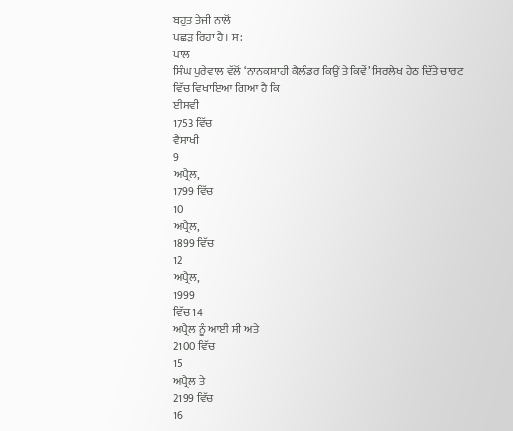ਬਹੁਤ ਤੇਜੀ ਨਾਲੋਂ
ਪਛੜ ਰਿਹਾ ਹੈ। ਸ:
ਪਾਲ
ਸਿੰਘ ਪੁਰੇਵਾਲ ਵੱਲੋਂ ‘ਨਾਨਕਸ਼ਾਹੀ ਕੈਲੰਡਰ ਕਿਉਂ ਤੇ ਕਿਵੇਂ’ ਸਿਰਲੇਖ ਹੇਠ ਦਿੱਤੇ ਚਾਰਟ
ਵਿੱਚ ਵਿਖਾਇਆ ਗਿਆ ਹੈ ਕਿ
ਈਸਵੀ
1753 ਵਿੱਚ
ਵੈਸਾਖੀ
9
ਅਪ੍ਰੈਲ,
1799 ਵਿੱਚ
10
ਅਪ੍ਰੈਲ,
1899 ਵਿੱਚ
12
ਅਪ੍ਰੈਲ,
1999
ਵਿੱਚ 14
ਅਪ੍ਰੈਲ ਨੂੰ ਆਈ ਸੀ ਅਤੇ
2100 ਵਿੱਚ
15
ਅਪ੍ਰੈਲ ਤੇ
2199 ਵਿੱਚ
16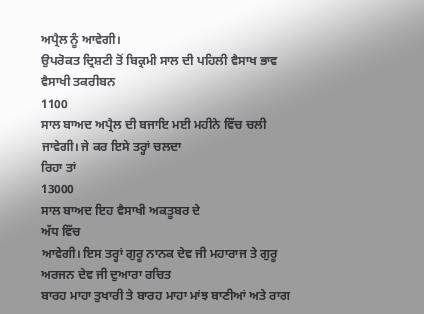ਅਪ੍ਰੈਲ ਨੂੰ ਆਵੇਗੀ।
ਉਪਰੋਕਤ ਦ੍ਰਿਸ਼ਟੀ ਤੋਂ ਬਿਕ੍ਰਮੀ ਸਾਲ ਦੀ ਪਹਿਲੀ ਵੈਸਾਖ ਭਾਵ ਵੈਸਾਖੀ ਤਕਰੀਬਨ
1100
ਸਾਲ ਬਾਅਦ ਅਪ੍ਰੈਲ ਦੀ ਬਜਾਇ ਮਈ ਮਹੀਨੇ ਵਿੱਚ ਚਲੀ ਜਾਵੇਗੀ। ਜੇ ਕਰ ਇਸੇ ਤਰ੍ਹਾਂ ਚਲਦਾ
ਰਿਹਾ ਤਾਂ
13000
ਸਾਲ ਬਾਅਦ ਇਹ ਵੈਸਾਖੀ ਅਕਤੂਬਰ ਦੇ
ਅੱਧ ਵਿੱਚ
ਆਵੇਗੀ। ਇਸ ਤਰ੍ਹਾਂ ਗੁਰੂ ਨਾਨਕ ਦੇਵ ਜੀ ਮਹਾਰਾਜ ਤੇ ਗੁਰੂ ਅਰਜਨ ਦੇਵ ਜੀ ਦੁਆਰਾ ਰਚਿਤ
ਬਾਰਹ ਮਾਹਾ ਤੁਖਾਰੀ ਤੇ ਬਾਰਹ ਮਾਹਾ ਮਾਂਝ ਬਾਣੀਆਂ ਅਤੇ ਰਾਗ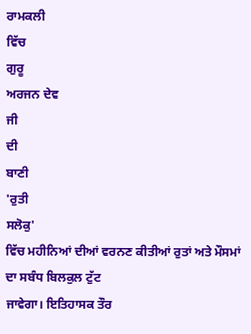ਰਾਮਕਲੀ
ਵਿੱਚ
ਗੁਰੂ
ਅਰਜਨ ਦੇਵ
ਜੀ
ਦੀ
ਬਾਣੀ
'ਰੁਤੀ
ਸਲੋਕੁ'
ਵਿੱਚ ਮਹੀਨਿਆਂ ਦੀਆਂ ਵਰਨਣ ਕੀਤੀਆਂ ਰੁਤਾਂ ਅਤੇ ਮੌਸਮਾਂ ਦਾ ਸਬੰਧ ਬਿਲਕੁਲ ਟੁੱਟ
ਜਾਵੇਗਾ। ਇਤਿਹਾਸਕ ਤੌਰ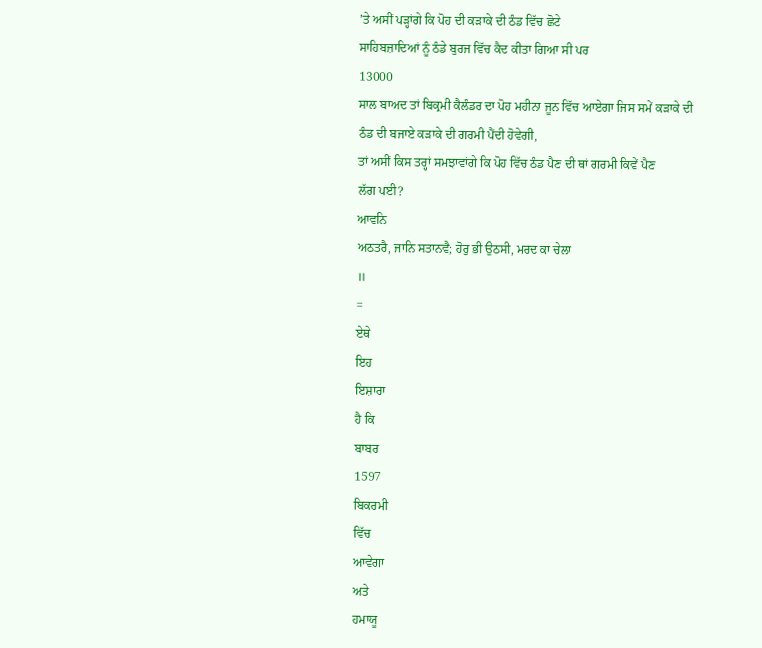’ਤੇ ਅਸੀਂ ਪੜ੍ਹਾਂਗੇ ਕਿ ਪੋਹ ਦੀ ਕੜਾਕੇ ਦੀ ਠੰਡ ਵਿੱਚ ਛੋਟੇ
ਸਾਹਿਬਜ਼ਾਦਿਆਂ ਨੂੰ ਠੰਡੇ ਬੁਰਜ ਵਿੱਚ ਕੈਦ ਕੀਤਾ ਗਿਆ ਸੀ ਪਰ
13000
ਸਾਲ ਬਾਅਦ ਤਾਂ ਬਿਕ੍ਰਮੀ ਕੈਲੰਡਰ ਦਾ ਪੋਹ ਮਹੀਨਾ ਜੂਨ ਵਿੱਚ ਆਏਗਾ ਜਿਸ ਸਮੇਂ ਕੜਾਕੇ ਦੀ
ਠੰਡ ਦੀ ਬਜਾਏ ਕੜਾਕੇ ਦੀ ਗਰਮੀ ਪੈਂਦੀ ਹੋਵੇਗੀ,
ਤਾਂ ਅਸੀਂ ਕਿਸ ਤਰ੍ਹਾਂ ਸਮਝਾਵਾਂਗੇ ਕਿ ਪੋਹ ਵਿੱਚ ਠੰਡ ਪੈਣ ਦੀ ਥਾਂ ਗਰਮੀ ਕਿਵੇਂ ਪੈਣ
ਲੱਗ ਪਈ?
ਆਵਨਿ
ਅਠਤਰੈ, ਜਾਨਿ ਸਤਾਨਵੈ; ਹੋਰੁ ਭੀ ਉਠਸੀ, ਮਰਦ ਕਾ ਚੇਲਾ
॥
=
ਏਥੇ
ਇਹ
ਇਸ਼ਾਰਾ
ਹੈ ਕਿ
ਬਾਬਰ
1597
ਬਿਕਰਮੀ
ਵਿੱਚ
ਆਵੇਗਾ
ਅਤੇ
ਹਮਾਯੂ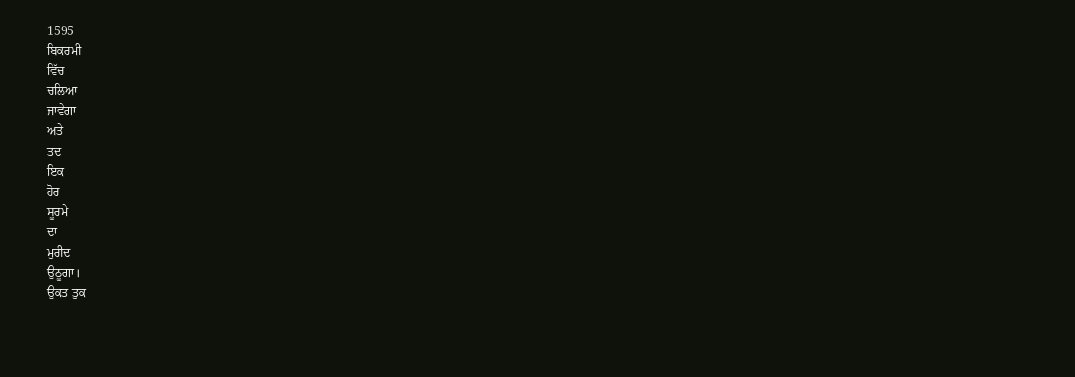1595
ਬਿਕਰਮੀ
ਵਿੱਚ
ਚਲਿਆ
ਜਾਵੇਗਾ
ਅਤੇ
ਤਦ
ਇਕ
ਹੋਰ
ਸੂਰਮੇ
ਦਾ
ਮੁਰੀਦ
ਉਠੂਗਾ।
ਉਕਤ ਤੁਕ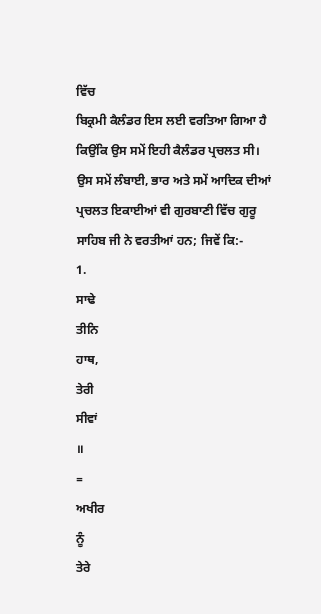ਵਿੱਚ
ਬਿਕ੍ਰਮੀ ਕੈਲੰਡਰ ਇਸ ਲਈ ਵਰਤਿਆ ਗਿਆ ਹੈ ਕਿਉਂਕਿ ਉਸ ਸਮੇਂ ਇਹੀ ਕੈਲੰਡਰ ਪ੍ਰਚਲਤ ਸੀ।
ਉਸ ਸਮੇਂ ਲੰਬਾਈ, ਭਾਰ ਅਤੇ ਸਮੇਂ ਆਦਿਕ ਦੀਆਂ ਪ੍ਰਚਲਤ ਇਕਾਈਆਂ ਵੀ ਗੁਰਬਾਣੀ ਵਿੱਚ ਗੁਰੂ
ਸਾਹਿਬ ਜੀ ਨੇ ਵਰਤੀਆਂ ਹਨ; ਜਿਵੇਂ ਕਿ:-
1.
ਸਾਢੇ
ਤੀਨਿ
ਹਾਥ,
ਤੇਰੀ
ਸੀਵਾਂ
॥
=
ਅਖੀਰ
ਨੂੰ
ਤੇਰੇ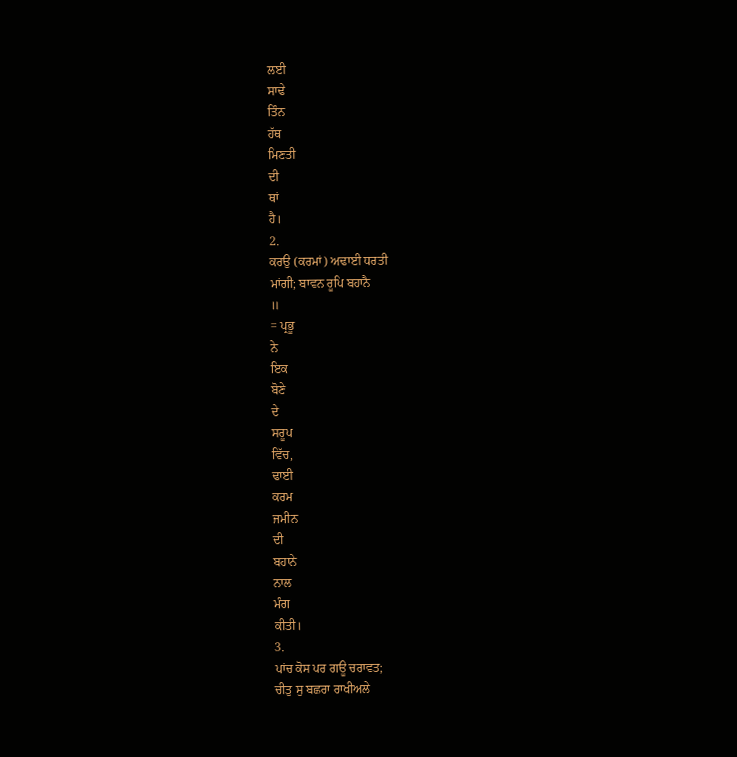ਲਈ
ਸਾਢੇ
ਤਿੰਨ
ਹੱਥ
ਮਿਣਤੀ
ਦੀ
ਥਾਂ
ਹੈ।
2.
ਕਰਉ (ਕਰਮਾਂ) ਅਢਾਈ ਧਰਤੀ
ਮਾਂਗੀ; ਬਾਵਨ ਰੂਪਿ ਬਹਾਨੈ
॥
= ਪ੍ਰਭੂ
ਨੇ
ਇਕ
ਬੋਣੇ
ਦੇ
ਸਰੂਪ
ਵਿੱਚ,
ਢਾਈ
ਕਰਮ
ਜਮੀਨ
ਦੀ
ਬਹਾਨੇ
ਨਾਲ
ਮੰਗ
ਕੀਤੀ।
3.
ਪਾਂਚ ਕੋਸ ਪਰ ਗਊ ਚਰਾਵਤ;
ਚੀਤੁ ਸੁ ਬਛਰਾ ਰਾਖੀਅਲੇ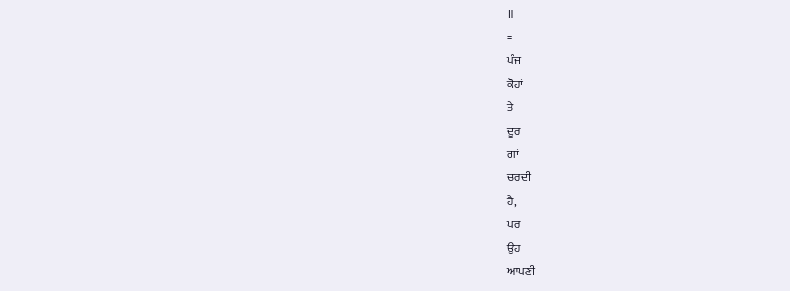॥
=
ਪੰਜ
ਕੋਹਾਂ
ਤੇ
ਦੂਰ
ਗਾਂ
ਚਰਦੀ
ਹੈ,
ਪਰ
ਉਹ
ਆਪਣੀ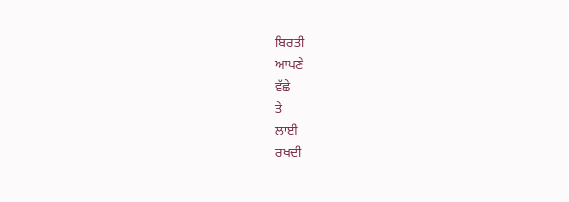ਬਿਰਤੀ
ਆਪਣੇ
ਵੱਛੇ
ਤੇ
ਲਾਈ
ਰਖਦੀ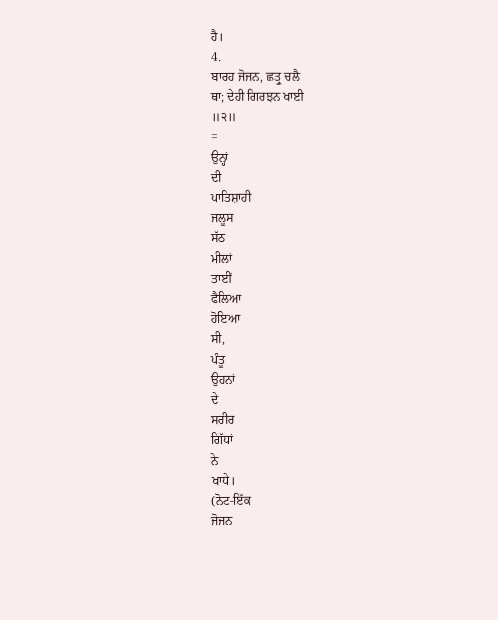ਹੈ।
4.
ਬਾਰਹ ਜੋਜਨ, ਛਤ੍ਰੁ ਚਲੈ
ਥਾ; ਦੇਹੀ ਗਿਰਝਨ ਖਾਈ
॥੨॥
=
ਉਨ੍ਹਾਂ
ਦੀ
ਪਾਤਿਸ਼ਾਹੀ
ਜਲੂਸ
ਸੱਠ
ਮੀਲਾਂ
ਤਾਈਂ
ਫੈਲਿਆ
ਹੋਇਆ
ਸੀ,
ਪੰਤੂ
ਉਹਨਾਂ
ਦੇ
ਸਰੀਰ
ਗਿੱਧਾਂ
ਨੇ
ਖਾਧੇ।
(ਨੋਟ-ਇੱਕ
ਜੋਜਨ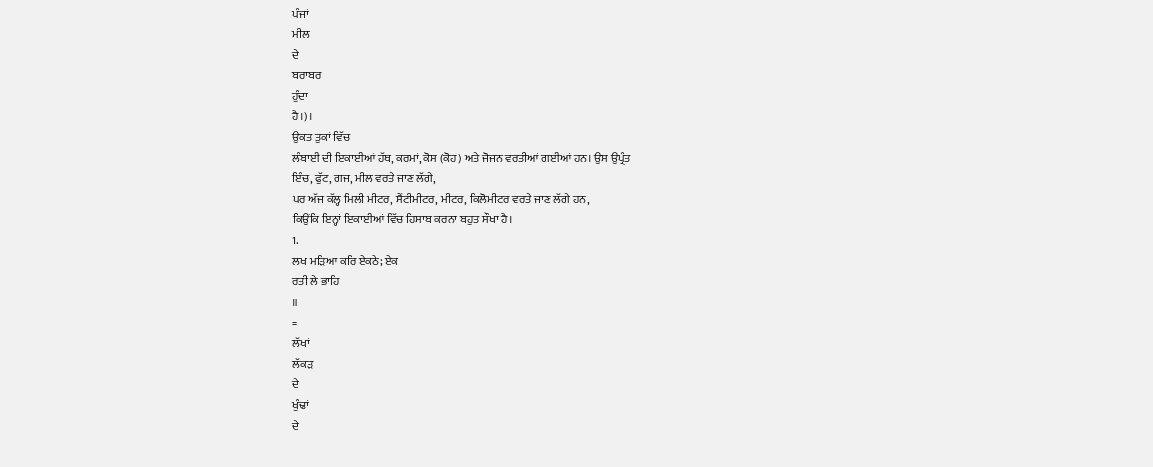ਪੰਜਾਂ
ਮੀਲ
ਦੇ
ਬਰਾਬਰ
ਹੁੰਦਾ
ਹੈ।)।
ਉਕਤ ਤੁਕਾਂ ਵਿੱਚ
ਲੰਬਾਈ ਦੀ ਇਕਾਈਆਂ ਹੱਥ, ਕਰਮਾਂ, ਕੋਸ (ਕੋਹ) ਅਤੇ ਜੋਜਨ ਵਰਤੀਆਂ ਗਈਆਂ ਹਨ। ਉਸ ਉਪ੍ਰੰਤ
ਇੰਚ, ਫੁੱਟ, ਗਜ, ਮੀਲ ਵਰਤੇ ਜਾਣ ਲੱਗੇ,
ਪਰ ਅੱਜ ਕੱਲ੍ਹ ਮਿਲੀ ਮੀਟਰ, ਸੈਂਟੀਮੀਟਰ, ਮੀਟਰ, ਕਿਲੋਮੀਟਰ ਵਰਤੇ ਜਾਣ ਲੱਗੇ ਹਨ,
ਕਿਉਂਕਿ ਇਨ੍ਹਾਂ ਇਕਾਈਆਂ ਵਿੱਚ ਹਿਸਾਬ ਕਰਨਾ ਬਹੁਤ ਸੌਖਾ ਹੈ।
1.
ਲਖ ਮੜਿਆ ਕਰਿ ਏਕਠੇ; ਏਕ
ਰਤੀ ਲੇ ਭਾਹਿ
॥
=
ਲੱਖਾਂ
ਲੱਕੜ
ਦੇ
ਖੁੰਢਾਂ
ਦੇ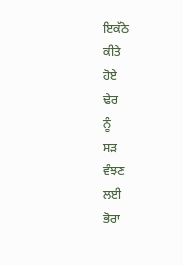ਇਕੱਠੇ
ਕੀਤੇ
ਹੋਏ
ਢੇਰ
ਨੂੰ
ਸੜ
ਵੰਝਣ
ਲਈ
ਭੋਰਾ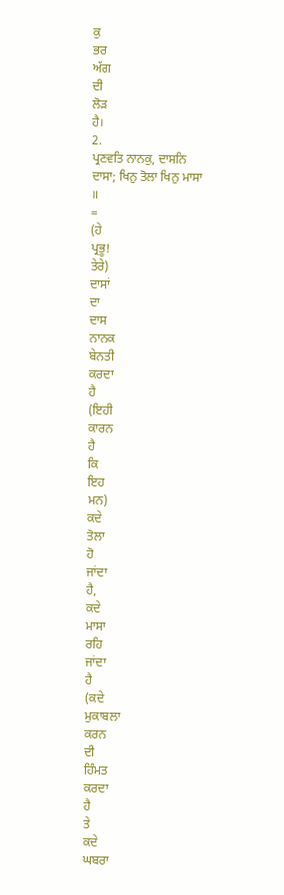ਕੁ
ਭਰ
ਅੱਗ
ਦੀ
ਲੋੜ
ਹੈ।
2.
ਪ੍ਰਣਵਤਿ ਨਾਨਕੁ, ਦਾਸਨਿ
ਦਾਸਾ; ਖਿਨੁ ਤੋਲਾ ਖਿਨੁ ਮਾਸਾ
॥
=
(ਹੇ
ਪ੍ਰਭੂ!
ਤੇਰੇ)
ਦਾਸਾਂ
ਦਾ
ਦਾਸ
ਨਾਨਕ
ਬੇਨਤੀ
ਕਰਦਾ
ਹੈ
(ਇਹੀ
ਕਾਰਨ
ਹੈ
ਕਿ
ਇਹ
ਮਨ)
ਕਦੇ
ਤੋਲਾ
ਹੋ
ਜਾਂਦਾ
ਹੈ,
ਕਦੇ
ਮਾਸਾ
ਰਹਿ
ਜਾਂਦਾ
ਹੈ
(ਕਦੇ
ਮੁਕਾਬਲਾ
ਕਰਨ
ਦੀ
ਹਿੰਮਤ
ਕਰਦਾ
ਹੈ
ਤੇ
ਕਦੇ
ਘਬਰਾ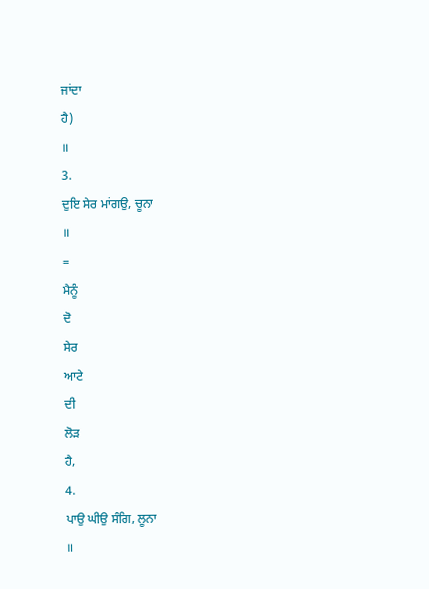ਜਾਂਦਾ
ਹੈ)
॥
3.
ਦੁਇ ਸੇਰ ਮਾਂਗਉ, ਚੂਨਾ
॥
=
ਮੈਨੂੰ
ਦੋ
ਸੇਰ
ਆਟੇ
ਦੀ
ਲੋੜ
ਹੈ,
4.
ਪਾਉ ਘੀਉ ਸੰਗਿ, ਲੂਨਾ
॥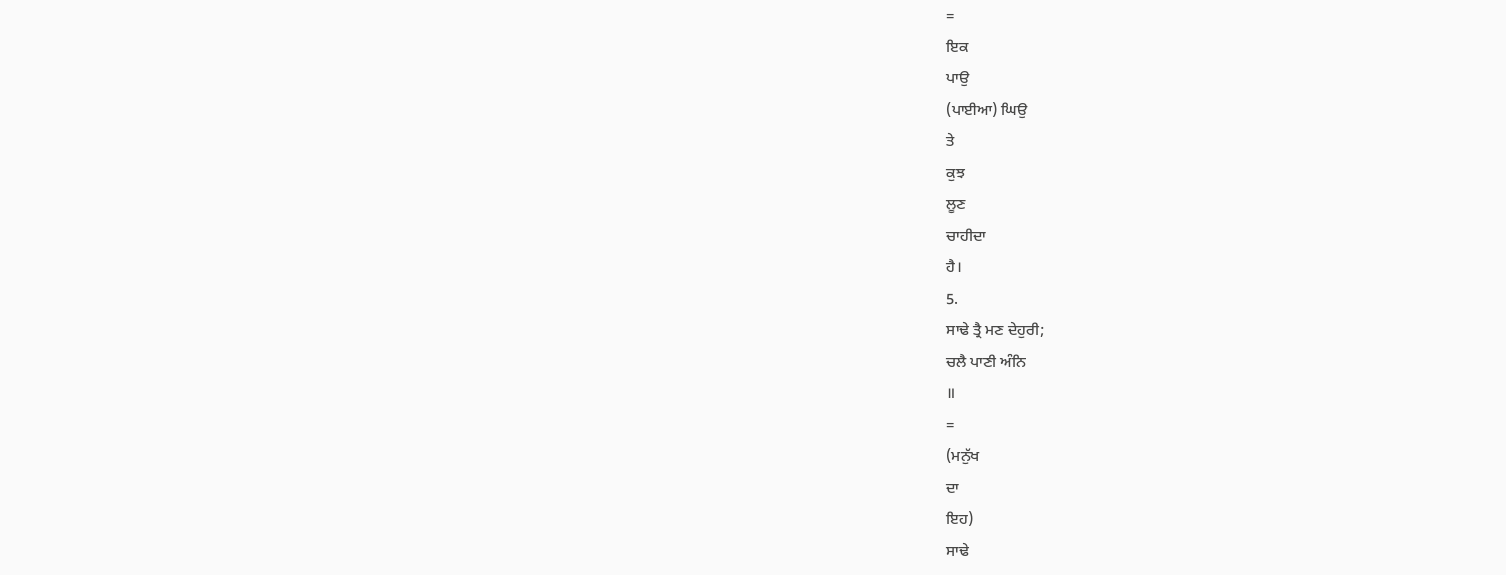=
ਇਕ
ਪਾਉ
(ਪਾਈਆ) ਘਿਉ
ਤੇ
ਕੁਝ
ਲੂਣ
ਚਾਹੀਦਾ
ਹੈ।
5.
ਸਾਢੇ ਤ੍ਰੈ ਮਣ ਦੇਹੁਰੀ;
ਚਲੈ ਪਾਣੀ ਅੰਨਿ
॥
=
(ਮਨੁੱਖ
ਦਾ
ਇਹ)
ਸਾਢੇ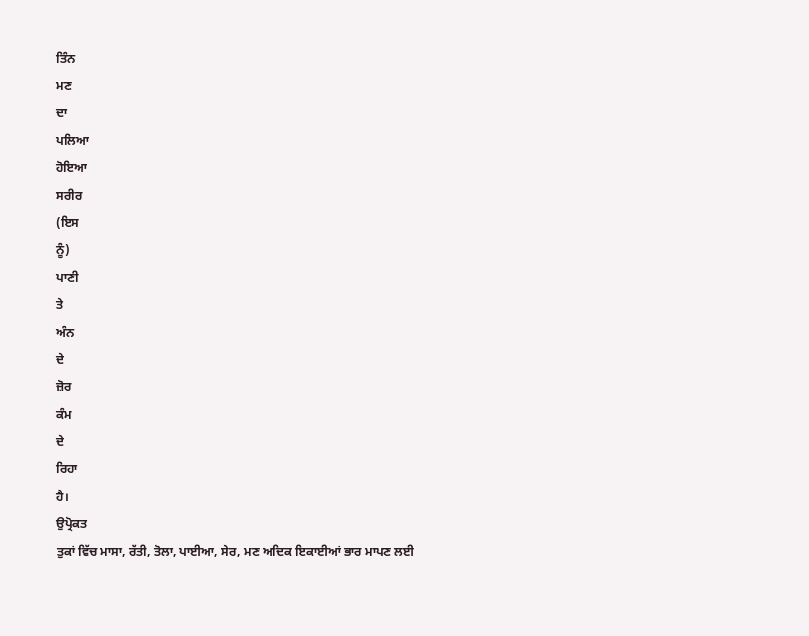ਤਿੰਨ
ਮਣ
ਦਾ
ਪਲਿਆ
ਹੋਇਆ
ਸਰੀਰ
(ਇਸ
ਨੂੰ)
ਪਾਣੀ
ਤੇ
ਅੰਨ
ਦੇ
ਜ਼ੋਰ
ਕੰਮ
ਦੇ
ਰਿਹਾ
ਹੈ।
ਉਪ੍ਰੋਕਤ
ਤੁਕਾਂ ਵਿੱਚ ਮਾਸਾ, ਰੱਤੀ, ਤੋਲਾ, ਪਾਈਆ, ਸੇਰ, ਮਣ ਅਦਿਕ ਇਕਾਈਆਂ ਭਾਰ ਮਾਪਣ ਲਈ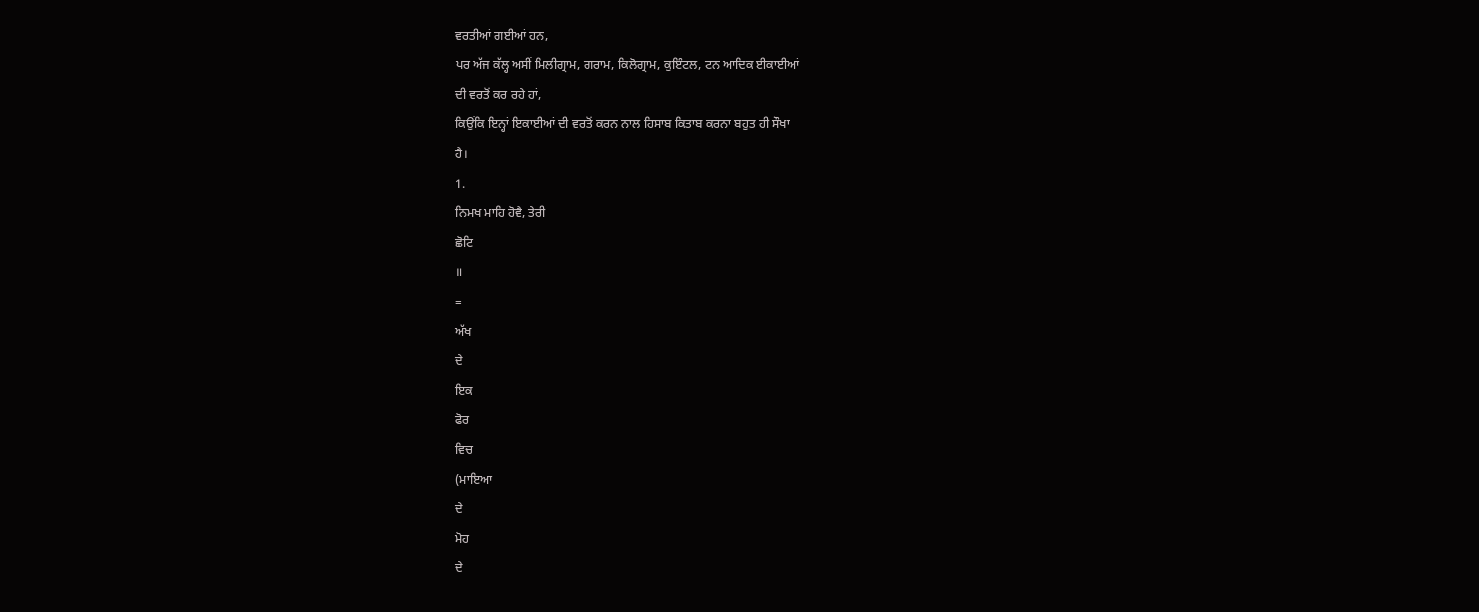ਵਰਤੀਆਂ ਗਈਆਂ ਹਨ,
ਪਰ ਅੱਜ ਕੱਲ੍ਹ ਅਸੀਂ ਮਿਲੀਗ੍ਰਾਮ, ਗਰਾਮ, ਕਿਲੋਗ੍ਰਾਮ, ਕੁਇੰਟਲ, ਟਨ ਆਦਿਕ ਈਕਾਈਆਂ
ਦੀ ਵਰਤੋਂ ਕਰ ਰਹੇ ਹਾਂ,
ਕਿਉਂਕਿ ਇਨ੍ਹਾਂ ਇਕਾਈਆਂ ਦੀ ਵਰਤੋਂ ਕਰਨ ਨਾਲ ਹਿਸਾਬ ਕਿਤਾਬ ਕਰਨਾ ਬਹੁਤ ਹੀ ਸੌਖਾ
ਹੈ।
1.
ਨਿਮਖ ਮਾਹਿ ਹੋਵੈ, ਤੇਰੀ
ਛੋਟਿ
॥
=
ਅੱਖ
ਦੇ
ਇਕ
ਫੋਰ
ਵਿਚ
(ਮਾਇਆ
ਦੇ
ਮੋਹ
ਦੇ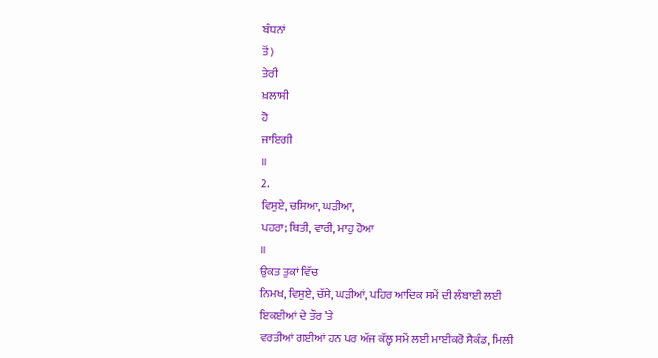ਬੰਧਨਾਂ
ਤੋਂ)
ਤੇਰੀ
ਖ਼ਲਾਸੀ
ਹੋ
ਜਾਇਗੀ
॥
2.
ਵਿਸੁਏ, ਚਸਿਆ, ਘੜੀਆ,
ਪਹਰਾ; ਥਿਤੀ, ਵਾਰੀ, ਮਾਹੁ ਹੋਆ
॥
ਉਕਤ ਤੁਕਾਂ ਵਿੱਚ
ਨਿਮਖ, ਵਿਸੁਏ, ਚੱਸੇ, ਘੜੀਆਂ, ਪਹਿਰ ਆਦਿਕ ਸਮੇਂ ਦੀ ਲੰਬਾਈ ਲਈ ਇਕਈਆਂ ਦੇ ਤੌਰ ’ਤੇ
ਵਰਤੀਆਂ ਗਈਆਂ ਹਨ ਪਰ ਅੱਜ ਕੱਲ੍ਹ ਸਮੇਂ ਲਈ ਮਾਈਕਰੋ ਸੈਕੰਡ, ਮਿਲੀ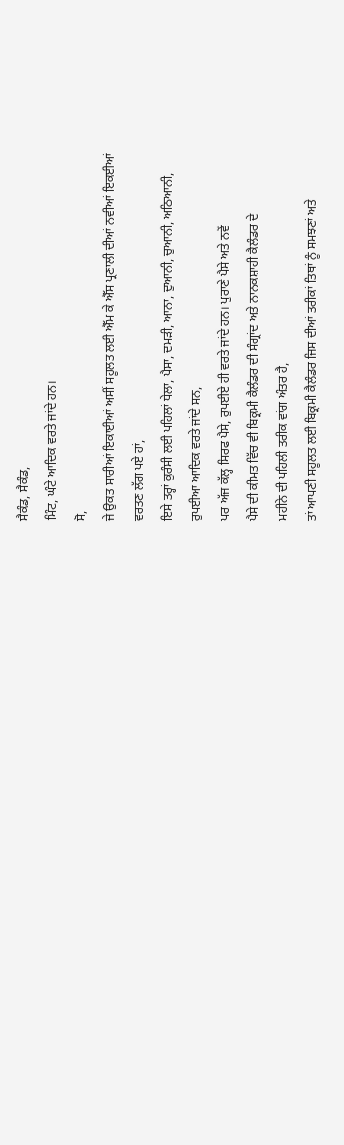ਸੈਕੰਡ, ਸੈਕੰਡ,
ਮਿੰਟ, ਘੰਟੇ ਆਦਿਕ ਵਰਤੇ ਜਾਂਦੇ ਹਨ।
ਸੋ,
ਜੇ ਉਕਤ ਸਾਰੀਆਂ ਇਕਾਈਆਂ ਅਸੀਂ ਸਹੂਲਤ ਲਈ ਐੱਮ ਕੇ ਐੱਸ ਪ੍ਰਣਾਲੀ ਦੀਆਂ ਨਵੀਆਂ ਇਕਈਆਂ
ਵਰਤਣ ਲੱਗ ਪਏ ਹਾਂ,
ਇਸੇ ਤਰ੍ਹਾਂ ਕੁਰੰਸੀ ਲਈ ਪਹਿਲਾਂ ਧੇਲਾ, ਪੈਸਾ, ਦਮੜੀ, ਆਨਾ, ਦੁਆਨੀ, ਚੁਆਨੀ, ਅਠਿਆਨੀ,
ਰੁਪਈਆ ਆਦਿਕ ਵਰਤੇ ਜਾਂਦੇ ਸਨ,
ਪਰ ਅੱਜ ਕੱਲ੍ਹ ਸਿਰਫ ਪੈਸੇ, ਰੁਪਈਏ ਹੀ ਵਰਤੇ ਜਾਂਦੇ ਹਨ। ਪੁਰਾਣੇ ਪੈਸੇ ਅਤੇ ਨਵੇਂ
ਪੈਸੇ ਦੀ ਕੀਮਤ ਵਿੱਚ ਵੀ ਬਿਕ੍ਰਮੀ ਕੈਲੰਡਰ ਦੀ ਸੰਗ੍ਰਾਂਦ ਅਤੇ ਨਾਨਕਸ਼ਾਹੀ ਕੈਲੰਡਰ ਦੇ
ਮਹੀਨੇ ਦੀ ਪਹਿਲੀ ਤਰੀਕ ਵਾਂਗ ਅੰਤਰ ਹੈ,
ਤਾਂ ਆਪਣੀ ਸਹੂਲਤ ਲਈ ਬਿਕ੍ਰਮੀ ਕੈਲੰਡਰ ਜਿਸ ਦੀਆਂ ਤਰੀਕਾਂ ਤਿਥਾਂ ਨੂੰ ਸਮਝਣਾਂ ਅਤੇ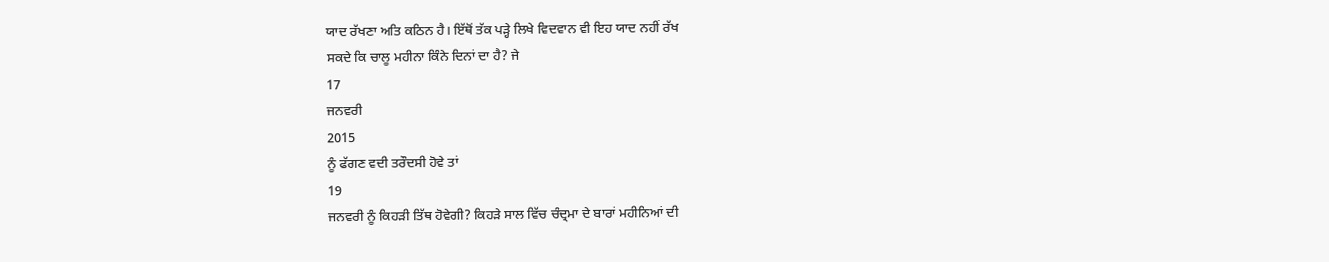ਯਾਦ ਰੱਖਣਾ ਅਤਿ ਕਠਿਨ ਹੈ। ਇੱਥੋਂ ਤੱਕ ਪੜ੍ਹੇ ਲਿਖੇ ਵਿਦਵਾਨ ਵੀ ਇਹ ਯਾਦ ਨਹੀਂ ਰੱਖ
ਸਕਦੇ ਕਿ ਚਾਲੂ ਮਹੀਨਾ ਕਿੰਨੇ ਦਿਨਾਂ ਦਾ ਹੈ? ਜੇ
17
ਜਨਵਰੀ
2015
ਨੂੰ ਫੱਗਣ ਵਦੀ ਤਰੌਦਸੀ ਹੋਵੇ ਤਾਂ
19
ਜਨਵਰੀ ਨੂੰ ਕਿਹੜੀ ਤਿੱਥ ਹੋਵੇਗੀ? ਕਿਹੜੇ ਸਾਲ ਵਿੱਚ ਚੰਦ੍ਰਮਾ ਦੇ ਬਾਰਾਂ ਮਹੀਨਿਆਂ ਦੀ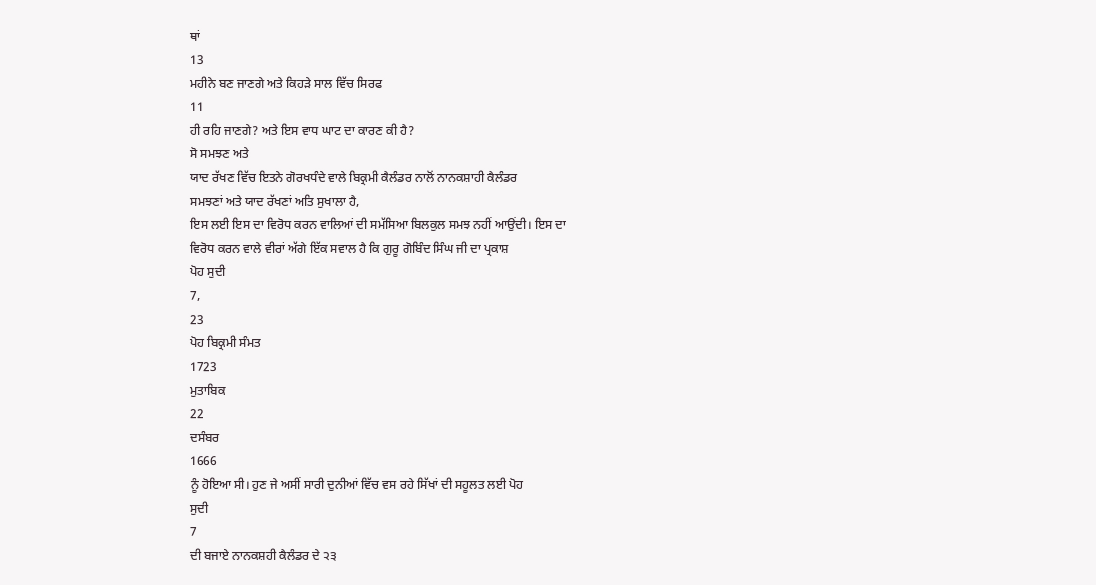ਥਾਂ
13
ਮਹੀਨੇ ਬਣ ਜਾਣਗੇ ਅਤੇ ਕਿਹੜੇ ਸਾਲ ਵਿੱਚ ਸਿਰਫ
11
ਹੀ ਰਹਿ ਜਾਣਗੇ? ਅਤੇ ਇਸ ਵਾਧ ਘਾਟ ਦਾ ਕਾਰਣ ਕੀ ਹੈ?
ਸੋ ਸਮਝਣ ਅਤੇ
ਯਾਦ ਰੱਖਣ ਵਿੱਚ ਇਤਨੇ ਗੋਰਖਧੰਦੇ ਵਾਲੇ ਬਿਕ੍ਰਮੀ ਕੈਲੰਡਰ ਨਾਲੋਂ ਨਾਨਕਸ਼ਾਹੀ ਕੈਲੰਡਰ
ਸਮਝਣਾਂ ਅਤੇ ਯਾਦ ਰੱਖਣਾਂ ਅਤਿ ਸੁਖਾਲਾ ਹੈ,
ਇਸ ਲਈ ਇਸ ਦਾ ਵਿਰੋਧ ਕਰਨ ਵਾਲਿਆਂ ਦੀ ਸਮੱਸਿਆ ਬਿਲਕੁਲ ਸਮਝ ਨਹੀਂ ਆਉਂਦੀ। ਇਸ ਦਾ
ਵਿਰੋਧ ਕਰਨ ਵਾਲੇ ਵੀਰਾਂ ਅੱਗੇ ਇੱਕ ਸਵਾਲ ਹੈ ਕਿ ਗੁਰੂ ਗੋਬਿੰਦ ਸਿੰਘ ਜੀ ਦਾ ਪ੍ਰਕਾਸ਼
ਪੋਹ ਸੁਦੀ
7,
23
ਪੋਹ ਬਿਕ੍ਰਮੀ ਸੰਮਤ
1723
ਮੁਤਾਬਿਕ
22
ਦਸੰਬਰ
1666
ਨੂੰ ਹੋਇਆ ਸੀ। ਹੁਣ ਜੇ ਅਸੀਂ ਸਾਰੀ ਦੁਨੀਆਂ ਵਿੱਚ ਵਸ ਰਹੇ ਸਿੱਖਾਂ ਦੀ ਸਹੂਲਤ ਲਈ ਪੋਹ
ਸੁਦੀ
7
ਦੀ ਬਜਾਏ ਨਾਨਕਸ਼ਹੀ ਕੈਲੰਡਰ ਦੇ ੨੩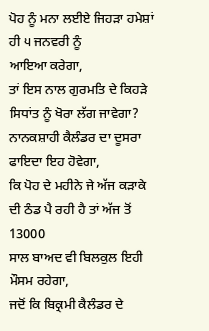ਪੋਹ ਨੂੰ ਮਨਾ ਲਈਏ ਜਿਹੜਾ ਹਮੇਸ਼ਾਂ ਹੀ ੫ ਜਨਵਰੀ ਨੂੰ
ਆਇਆ ਕਰੇਗਾ,
ਤਾਂ ਇਸ ਨਾਲ ਗੁਰਮਤਿ ਦੇ ਕਿਹੜੇ ਸਿਧਾਂਤ ਨੂੰ ਖੋਰਾ ਲੱਗ ਜਾਵੇਗਾ?
ਨਾਨਕਸ਼ਾਹੀ ਕੈਲੰਡਰ ਦਾ ਦੂਸਰਾ ਫਾਇਦਾ ਇਹ ਹੋਵੇਗਾ,
ਕਿ ਪੋਹ ਦੇ ਮਹੀਨੇ ਜੇ ਅੱਜ ਕੜਾਕੇ ਦੀ ਠੰਡ ਪੈ ਰਹੀ ਹੈ ਤਾਂ ਅੱਜ ਤੋਂ
13000
ਸਾਲ ਬਾਅਦ ਵੀ ਬਿਲਕੁਲ ਇਹੀ ਮੌਸਮ ਰਹੇਗਾ,
ਜਦੋਂ ਕਿ ਬਿਕ੍ਰਮੀ ਕੈਲੰਡਰ ਦੇ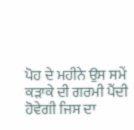ਪੋਹ ਦੇ ਮਹੀਨੇ ਉਸ ਸਮੇਂ ਕੜਾਕੇ ਦੀ ਗਰਮੀ ਪੈਂਦੀ
ਹੋਵੇਗੀ ਜਿਸ ਦਾ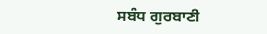ਸਬੰਧ ਗੁਰਬਾਣੀ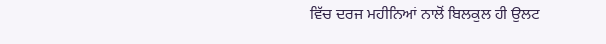ਵਿੱਚ ਦਰਜ ਮਹੀਨਿਆਂ ਨਾਲੋਂ ਬਿਲਕੁਲ ਹੀ ਉਲਟ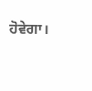ਹੋਵੇਗਾ।